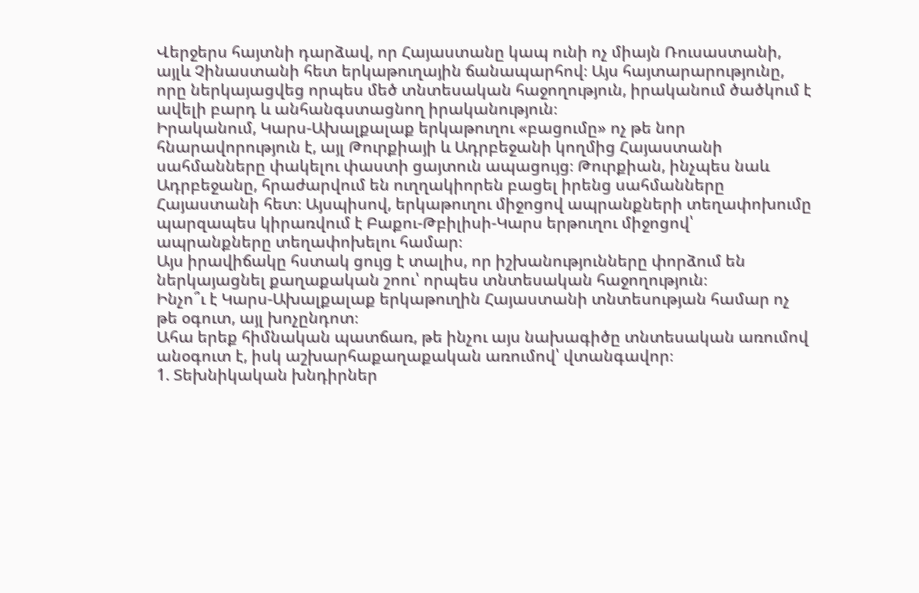Վերջերս հայտնի դարձավ, որ Հայաստանը կապ ունի ոչ միայն Ռուսաստանի, այլև Չինաստանի հետ երկաթուղային ճանապարհով։ Այս հայտարարությունը, որը ներկայացվեց որպես մեծ տնտեսական հաջողություն, իրականում ծածկում է ավելի բարդ և անհանգստացնող իրականություն։
Իրականում, Կարս-Ախալքալաք երկաթուղու «բացումը» ոչ թե նոր հնարավորություն է, այլ Թուրքիայի և Ադրբեջանի կողմից Հայաստանի սահմանները փակելու փաստի ցայտուն ապացույց։ Թուրքիան, ինչպես նաև Ադրբեջանը, հրաժարվում են ուղղակիորեն բացել իրենց սահմանները Հայաստանի հետ։ Այսպիսով, երկաթուղու միջոցով ապրանքների տեղափոխումը պարզապես կիրառվում է Բաքու-Թբիլիսի-Կարս երթուղու միջոցով՝ ապրանքները տեղափոխելու համար։
Այս իրավիճակը հստակ ցույց է տալիս, որ իշխանությունները փորձում են ներկայացնել քաղաքական շոու՝ որպես տնտեսական հաջողություն։
Ինչո՞ւ է Կարս-Ախալքալաք երկաթուղին Հայաստանի տնտեսության համար ոչ թե օգուտ, այլ խոչընդոտ։
Ահա երեք հիմնական պատճառ, թե ինչու այս նախագիծը տնտեսական առումով անօգուտ է, իսկ աշխարհաքաղաքական առումով՝ վտանգավոր։
1. Տեխնիկական խնդիրներ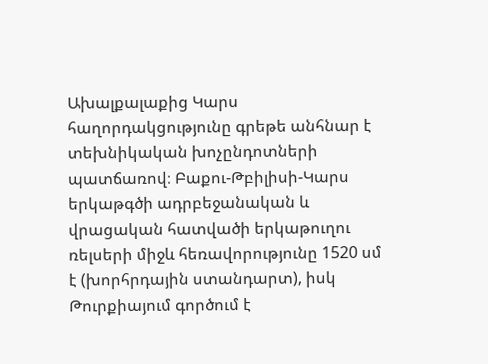Ախալքալաքից Կարս հաղորդակցությունը գրեթե անհնար է տեխնիկական խոչընդոտների պատճառով։ Բաքու-Թբիլիսի-Կարս երկաթգծի ադրբեջանական և վրացական հատվածի երկաթուղու ռելսերի միջև հեռավորությունը 1520 սմ է (խորհրդային ստանդարտ), իսկ Թուրքիայում գործում է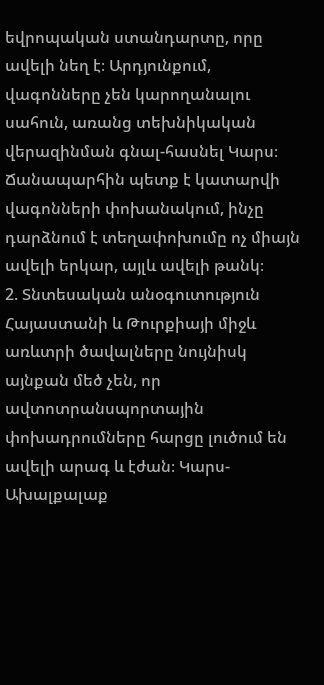եվրոպական ստանդարտը, որը ավելի նեղ է։ Արդյունքում, վագոնները չեն կարողանալու սահուն, առանց տեխնիկական վերազինման գնալ-հասնել Կարս։ Ճանապարհին պետք է կատարվի վագոնների փոխանակում, ինչը դարձնում է տեղափոխումը ոչ միայն ավելի երկար, այլև ավելի թանկ։
2. Տնտեսական անօգուտություն
Հայաստանի և Թուրքիայի միջև առևտրի ծավալները նույնիսկ այնքան մեծ չեն, որ ավտոտրանսպորտային փոխադրումները հարցը լուծում են ավելի արագ և էժան։ Կարս-Ախալքալաք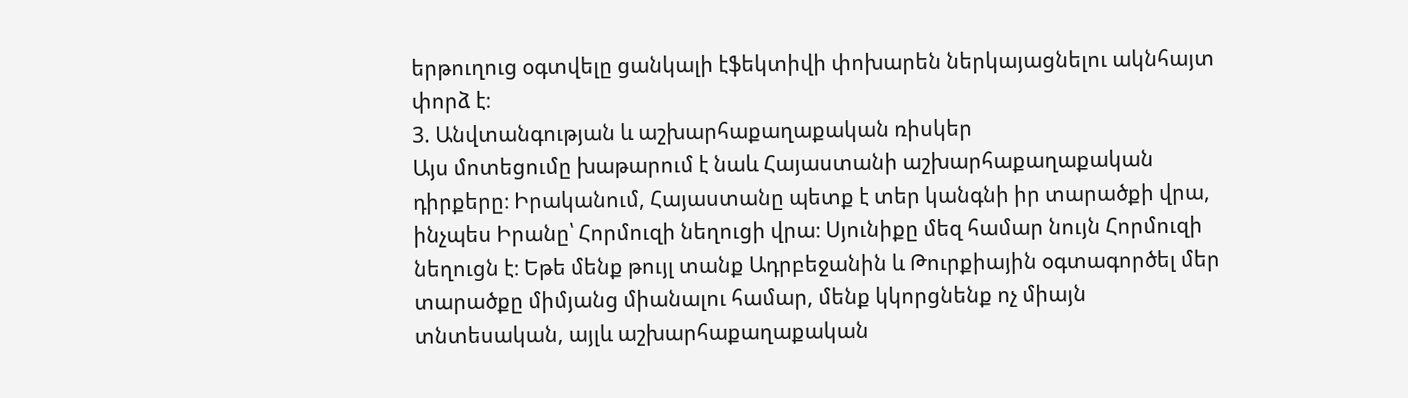երթուղուց օգտվելը ցանկալի էֆեկտիվի փոխարեն ներկայացնելու ակնհայտ փորձ է։
3. Անվտանգության և աշխարհաքաղաքական ռիսկեր
Այս մոտեցումը խաթարում է նաև Հայաստանի աշխարհաքաղաքական դիրքերը։ Իրականում, Հայաստանը պետք է տեր կանգնի իր տարածքի վրա, ինչպես Իրանը՝ Հորմուզի նեղուցի վրա։ Սյունիքը մեզ համար նույն Հորմուզի նեղուցն է։ Եթե մենք թույլ տանք Ադրբեջանին և Թուրքիային օգտագործել մեր տարածքը միմյանց միանալու համար, մենք կկորցնենք ոչ միայն տնտեսական, այլև աշխարհաքաղաքական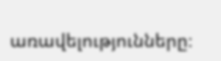առավելությունները։